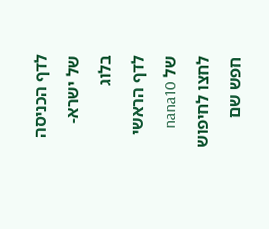לדף הכניסה של ישרא-בלוג
לדף הראשי של nana10
לחצו לחיפוש
חפש שם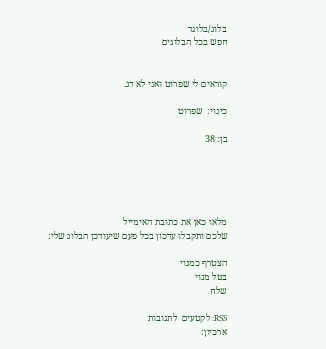בלוג/בלוגר
חפש בכל הבלוגים


קוראים לי שפרוט ואני לא דג.

כינוי:  שפרוט

בן: 38





מלאו כאן את כתובת האימייל
שלכם ותקבלו עדכון בכל פעם שיעודכן הבלוג שלי:

הצטרף כמנוי
בטל מנוי
שלח

RSS: לקטעים  לתגובות
ארכיון: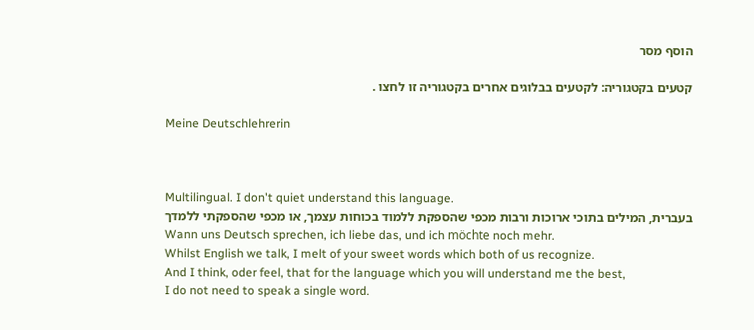הוסף מסר

קטעים בקטגוריה: לקטעים בבלוגים אחרים בקטגוריה זו לחצו .

Meine Deutschlehrerin



Multilingual. I don't quiet understand this language.
בעברית, המילים בתוכי ארוכות ורבות מכפי שהספקת ללמוד בכוחות עצמך, או מכפי שהספקתי ללמדך
Wann uns Deutsch sprechen, ich liebe das, und ich möchte noch mehr.
Whilst English we talk, I melt of your sweet words which both of us recognize.
And I think, oder feel, that for the language which you will understand me the best,
I do not need to speak a single word.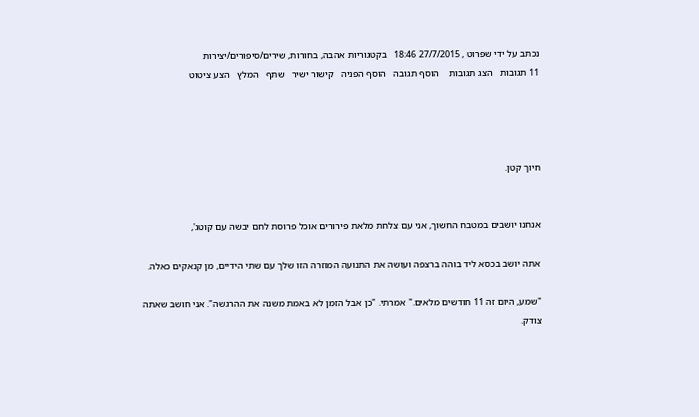נכתב על ידי שפרוט , 27/7/2015 18:46   בקטגוריות אהבה, בחורות, שירים/סיפורים/יצירות
11 תגובות   הצג תגובות    הוסף תגובה   הוסף הפניה   קישור ישיר   שתף   המלץ   הצע ציטוט




חיוך קטן.


אנחנו יושבים במטבח החשוך, אני עם צלחת מלאת פירורים אוכל פרוסת לחם יבשה עם קוטג',

אתה יושב בכסא ליד בוהה ברצפה ועושה את התנועה המוזרה הזו שלך עם שתי הידיים, מן קנאקים כאלה.

"שמע, היום זה 11 חודשים מלאים." אמרתי. "כן אבל הזמן לא באמת משנה את ההרגשה". אני חושב שאתה צודק.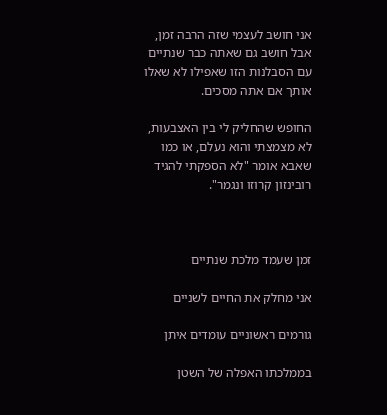אני חושב לעצמי שזה הרבה זמן, אבל חושב גם שאתה כבר שנתיים עם הסבלנות הזו שאפילו לא שאלו אותך אם אתה מסכים.

החופש שהחליק לי בין האצבעות, לא מצמצתי והוא נעלם, או כמו שאבא אומר "לא הספקתי להגיד רובינזון קרוזו ונגמר".



זמן שעמד מלכת שנתיים

אני מחלק את החיים לשניים

גורמים ראשוניים עומדים איתן

בממלכתו האפלה של השטן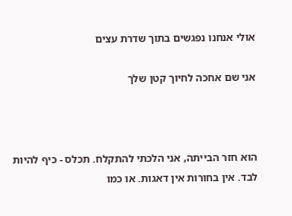אולי אנחנו נפגשים בתוך שדרת עצים

אני שם אחכה לחיוך קטן שלך



הוא חזר הבייתה, אני הלכתי להתקלח. תכלס - כיף להיות לבד. אין בחורות אין דאגות. או כמו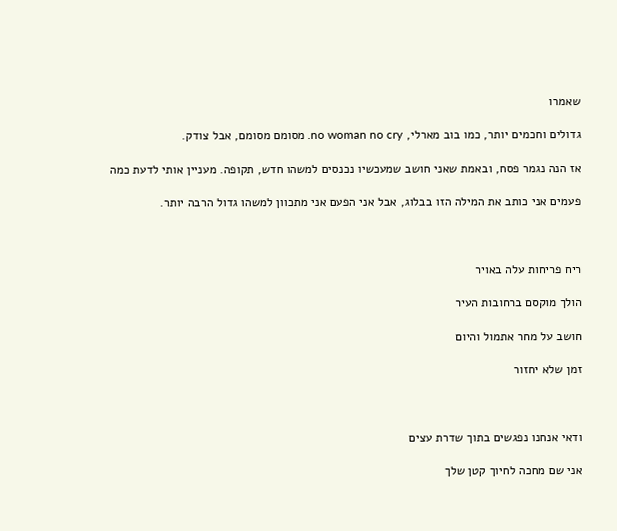שאמרו

גדולים וחכמים יותר, כמו בוב מארלי, no woman no cry. מסומם מסומם, אבל צודק.

אז הנה נגמר פסח, ובאמת שאני חושב שמעכשיו נכנסים למשהו חדש, תקופה. מעניין אותי לדעת כמה

פעמים אני כותב את המילה הזו בבלוג, אבל אני הפעם אני מתכוון למשהו גדול הרבה יותר.



ריח פריחות עלה באויר

הולך מוקסם ברחובות העיר

חושב על מחר אתמול והיום

זמן שלא יחזור



ודאי אנחנו נפגשים בתוך שדרת עצים

אני שם מחכה לחיוך קטן שלך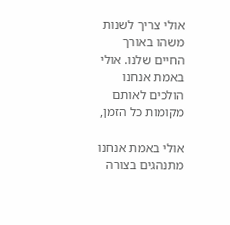אולי צריך לשנות משהו באורך החיים שלנו. אולי באמת אנחנו הולכים לאותם מקומות כל הזמן,

אולי באמת אנחנו מתנהגים בצורה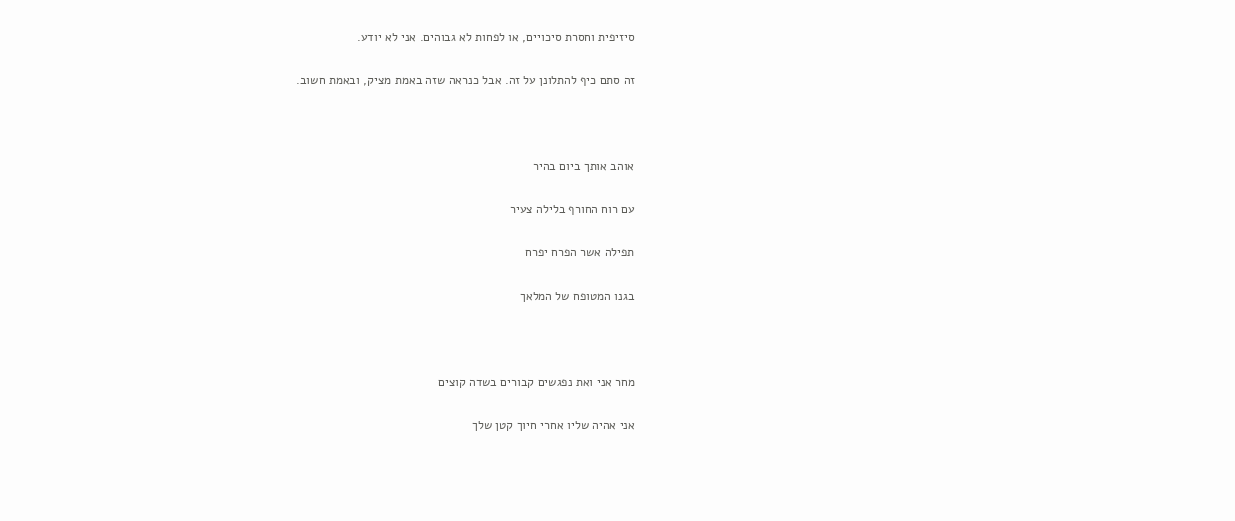סיזיפית וחסרת סיכויים, או לפחות לא גבוהים. אני לא יודע.

זה סתם כיף להתלונן על זה. אבל כנראה שזה באמת מציק, ובאמת חשוב.



אוהב אותך ביום בהיר

עם רוח החורף בלילה צעיר

תפילה אשר הפרח יפרח

בגנו המטופח של המלאך



מחר אני ואת נפגשים קבורים בשדה קוצים

אני אהיה שליו אחרי חיוך קטן שלך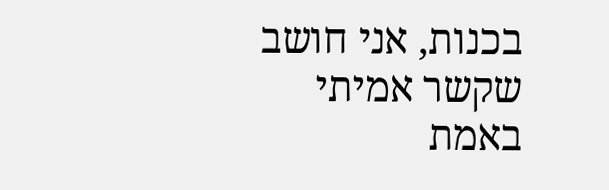בכנות, אני חושב שקשר אמיתי באמת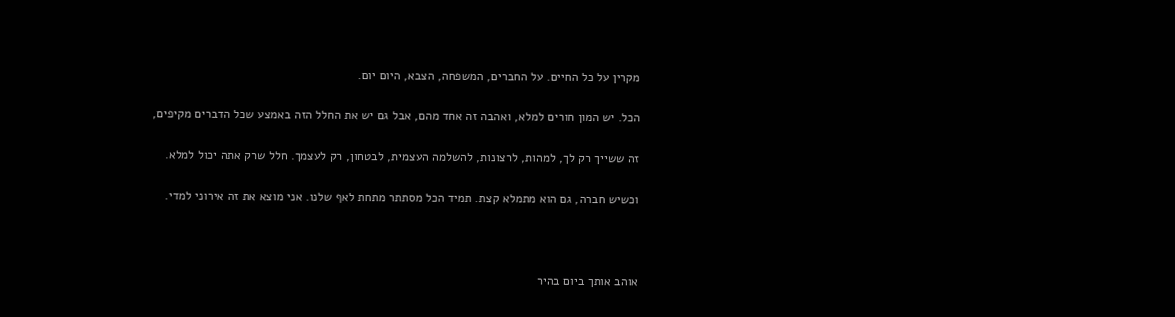מקרין על כל החיים. על החברים, המשפחה, הצבא, היום יום.

הכל. יש המון חורים למלא, ואהבה זה אחד מהם, אבל גם יש את החלל הזה באמצע שכל הדברים מקיפים,

זה ששייך רק לך, למהות, לרצונות, להשלמה העצמית, לבטחון, רק לעצמך. חלל שרק אתה יכול למלא.

וכשיש חברה, גם הוא מתמלא קצת. תמיד הכל מסתתר מתחת לאף שלנו. אני מוצא את זה אירוני למדי.



אוהב אותך ביום בהיר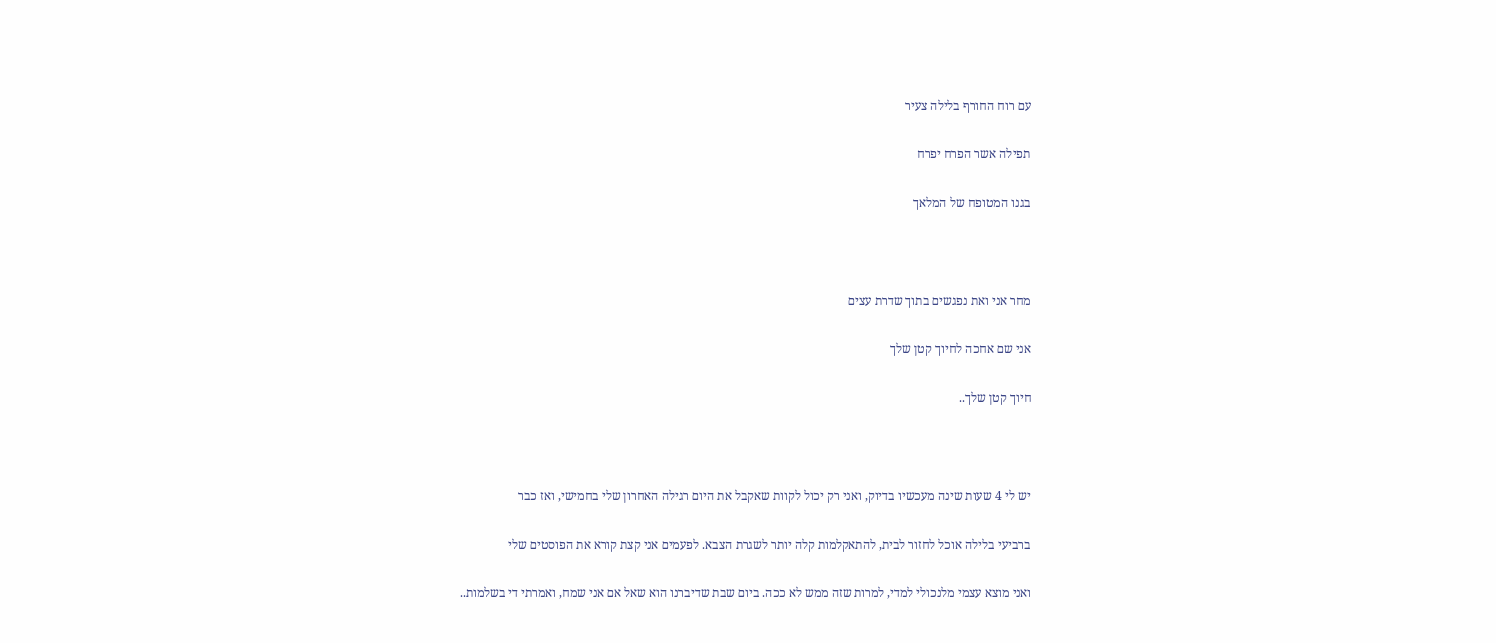עם רוח החורף בלילה צעיר

תפילה אשר הפרח יפרח

בגנו המטופח של המלאך



מחר אני ואת נפגשים בתוך שדרת עצים

אני שם אחכה לחיוך קטן שלך

חיוך קטן שלך..



יש לי 4 שעות שינה מעכשיו בדיוק, ואני רק יכול לקוות שאקבל את היום רגילה האחרון שלי בחמישי, ואז כבר

ברביעי בלילה אוכל לחזור לבית, להתאקלמות קלה יותר לשגרת הצבא. לפעמים אני קצת קורא את הפוסטים שלי

ואני מוצא עצמי מלנכולי למדי, למרות שזה ממש לא ככה. ביום שבת שדיברנו הוא שאל אם אני שמח, ואמרתי די בשלמות..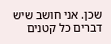שכן. אני חושב שיש דברים כל קטנים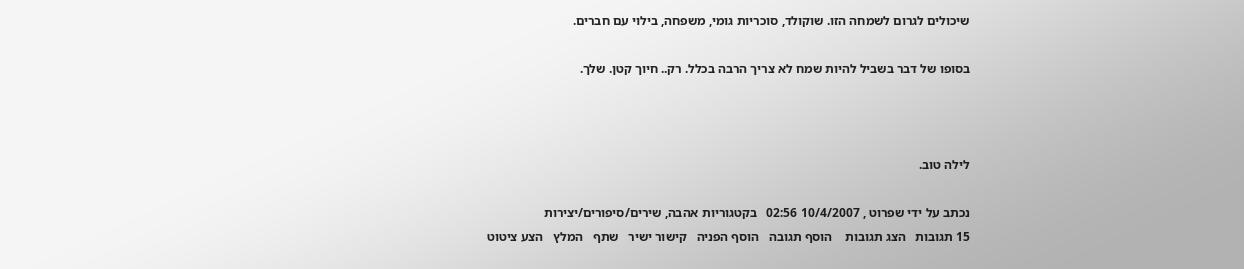שיכולים לגרום לשמחה הזו. שוקולד, סוכריות גומי, משפחה, בילוי עם חברים.

בסופו של דבר בשביל להיות שמח לא צריך הרבה בכלל. רק.. חיוך קטן. שלך.



לילה טוב.

נכתב על ידי שפרוט , 10/4/2007 02:56   בקטגוריות אהבה, שירים/סיפורים/יצירות
15 תגובות   הצג תגובות    הוסף תגובה   הוסף הפניה   קישור ישיר   שתף   המלץ   הצע ציטוט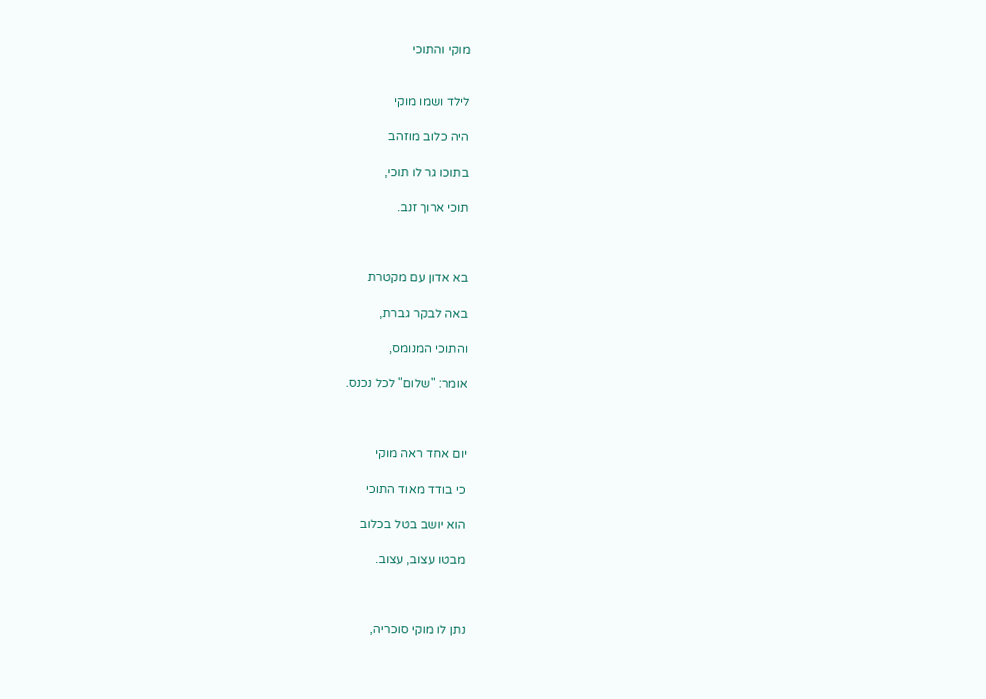מוקי והתוכי


לילד ושמו מוקי

היה כלוב מוזהב

בתוכו גר לו תוכי,

תוכי ארוך זנב.



בא אדון עם מקטרת

באה לבקר גברת,

והתוכי המנומס,

אומר: "שלום" לכל נכנס.



יום אחד ראה מוקי

כי בודד מאוד התוכי

הוא יושב בטל בכלוב

מבטו עצוב, עצוב.



נתן לו מוקי סוכריה,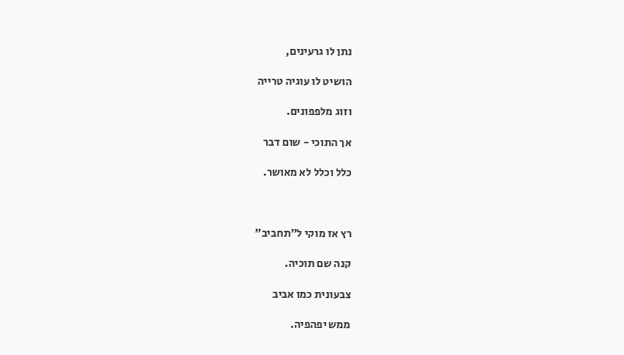נתן לו גרעינים,

הושיט לו עוגיה טרייה

וזוג מלפפונים.

אך התוכי - שום דבר

כלל וכלל לא מאושר.



רץ אז מוקי ל"תחביב"

קנה שם תוכיה.

צבעונית כמו אביב

ממש יפהפיה.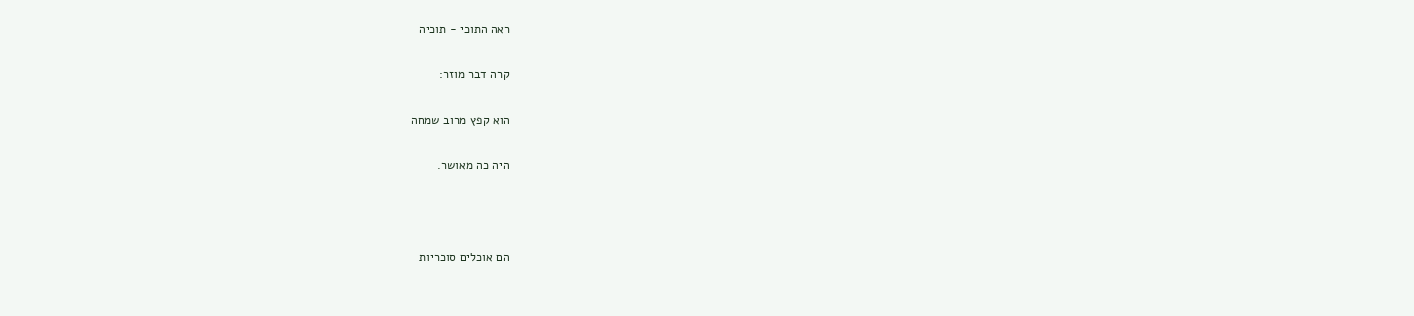ראה התוכי - תוכיה

קרה דבר מוזר:

הוא קפץ מרוב שמחה

היה כה מאושר.



הם אוכלים סוכריות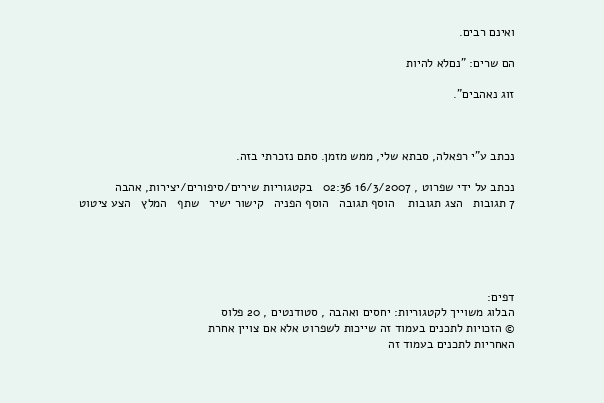ואינם רבים.

הם שרים: "נםלא להיות

זוג נאהבים".



נכתב ע"י רפאלה, סבתא שלי, ממש מזמן. סתם נזכרתי בזה.

נכתב על ידי שפרוט , 16/3/2007 02:36   בקטגוריות שירים/סיפורים/יצירות, אהבה
7 תגובות   הצג תגובות    הוסף תגובה   הוסף הפניה   קישור ישיר   שתף   המלץ   הצע ציטוט





דפים:
הבלוג משוייך לקטגוריות: יחסים ואהבה , סטודנטים , 20 פלוס
© הזכויות לתכנים בעמוד זה שייכות לשפרוט אלא אם צויין אחרת
האחריות לתכנים בעמוד זה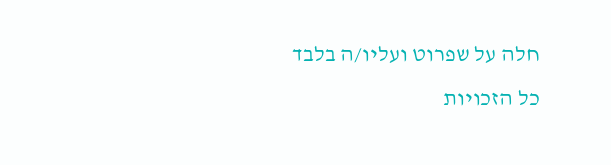חלה על שפרוט ועליו/ה בלבד
כל הזכויות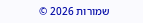שמורות 2026 ©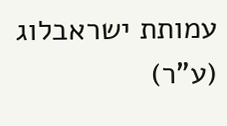עמותת ישראבלוג (ע"ר)